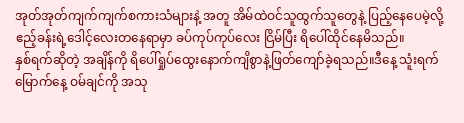အုတ်အုတ်ကျက်ကျက်စကားသံများနဲ့ အတူ အိမ်ထဲဝင်သူထွက်သူတွေနဲ့ ပြည့်နေပေမဲ့လို့ ဧည့်ခန်းရဲ့ဒေါင့်လေးတနေရာမှာ ခပ်ကုပ်ကုပ်လေး ငြိမ်ပြီး ရိပေါ်ထိုင်နေမိသည်။
နှစ်ရက်ဆိုတဲ့ အချိန်ကို ရိပေါ်ရှုပ်ထွေးနောက်ကျိစွာနဲ့ဖြတ်ကျော်ခဲ့ရသည်။ဒီနေ့ သူံးရက်မြောက်နေ့ ဝမ်ချင်ကို အသု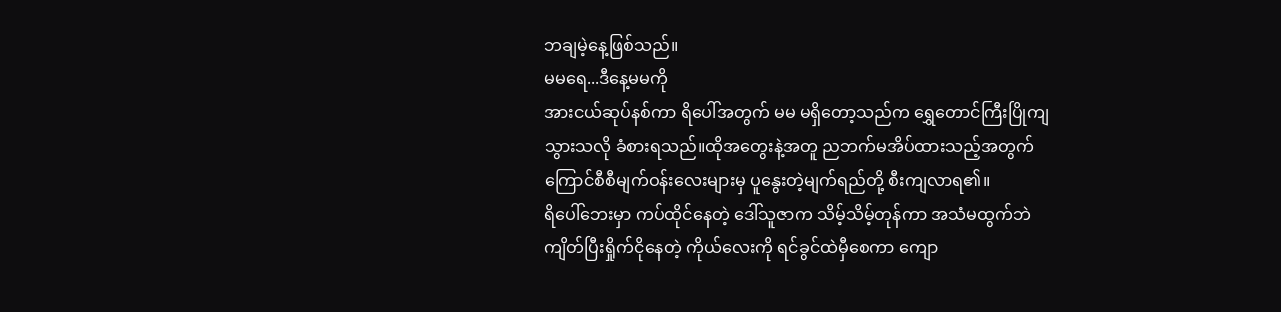ဘချမဲ့နေ့ဖြစ်သည်။
မမရေ...ဒီနေ့မမကို
အားငယ်ဆုပ်နစ်ကာ ရိပေါ်အတွက် မမ မရှိတော့သည်က ရွှေတောင်ကြီးပြိုကျသွားသလို ခံစားရသည်။ထိုအတွေးနဲ့အတူ ညဘက်မအိပ်ထားသည့်အတွက် ကြောင်စီစီမျက်ဝန်းလေးများမှ ပူနွေးတဲ့မျက်ရည်တို့ စီးကျလာရ၏။
ရိပေါ်ဘေးမှာ ကပ်ထိုင်နေတဲ့ ဒေါ်သူဇာက သိမ့်သိမ့်တုန်ကာ အသံမထွက်ဘဲ ကျိတ်ပြီးရှိုက်ငိုနေတဲ့ ကိုယ်လေးကို ရင်ခွင်ထဲမှီစေကာ ကျော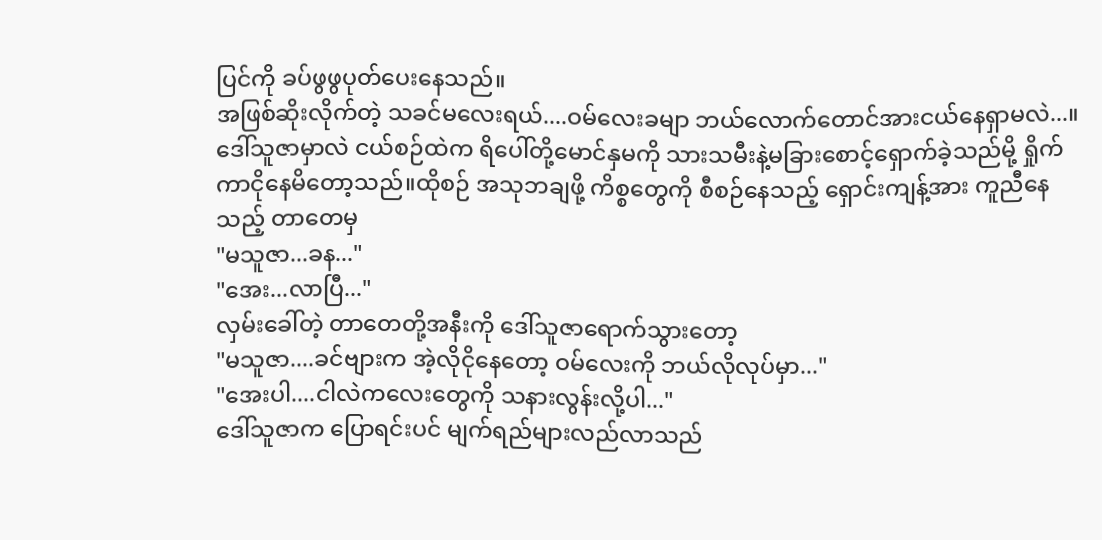ပြင်ကို ခပ်ဖွဖွပုတ်ပေးနေသည်။
အဖြစ်ဆိုးလိုက်တဲ့ သခင်မလေးရယ်....ဝမ်လေးခမျာ ဘယ်လောက်တောင်အားငယ်နေရှာမလဲ...။
ဒေါ်သူဇာမှာလဲ ငယ်စဉ်ထဲက ရိပေါ်တို့မောင်နှမကို သားသမီးနဲ့မခြားစောင့်ရှောက်ခဲ့သည်မို့ ရှိုက်ကာငိုနေမိတော့သည်။ထိုစဉ် အသုဘချဖို့ ကိစ္စတွေကို စီစဉ်နေသည့် ရှောင်းကျန့်အား ကူညီနေသည့် တာတေမှ
"မသူဇာ...ခန..."
"အေး...လာပြီ..."
လှမ်းခေါ်တဲ့ တာတေတို့အနီးကို ဒေါ်သူဇာရောက်သွားတော့
"မသူဇာ....ခင်ဗျားက အဲ့လိုငိုနေတော့ ဝမ်လေးကို ဘယ်လိုလုပ်မှာ..."
"အေးပါ....ငါလဲကလေးတွေကို သနားလွန်းလို့ပါ..."
ဒေါ်သူဇာက ပြောရင်းပင် မျက်ရည်များလည်လာသည်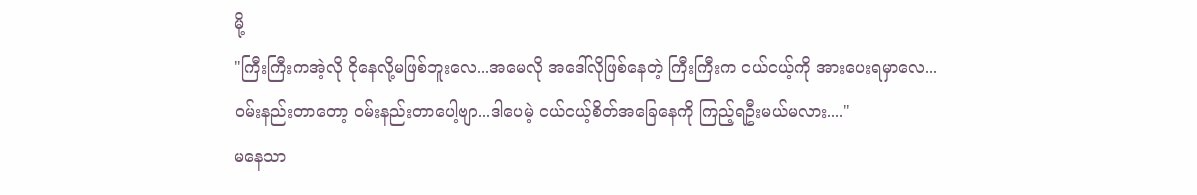မို့
"ကြီးကြီးကအဲ့လို ငိုနေလို့မဖြစ်ဘူးလေ...အမေလို အဒေါ်လိုဖြစ်နေတဲ့ ကြီးကြီးက ငယ်ငယ့်ကို အားပေးရမှာလေ...ဝမ်းနည်းတာတော့ ဝမ်းနည်းတာပေါ့ဗျာ...ဒါပေမဲ့ ငယ်ငယ့်စိတ်အခြေနေကို ကြည့်ရဦးမယ်မလား...."
မနေသာ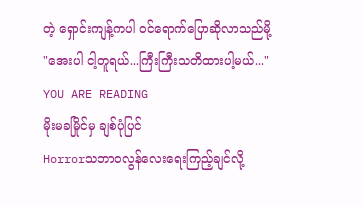တဲ့ ရှောင်းကျန့်ကပါ ဝင်ရောက်ပြောဆိုလာသည်မို့
"အေးပါ ငါ့တူရယ်...ကြီးကြီးသတိထားပါ့မယ်..."
YOU ARE READING
မိုးမခမြိုင်မှ ချစ်ပုံပြင်
Horrorသဘာဝလွန်လေးရေးကြည့်ချင်လို့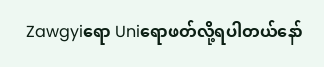Zawgyiရော Uniရောဖတ်လို့ရပါတယ်နော်